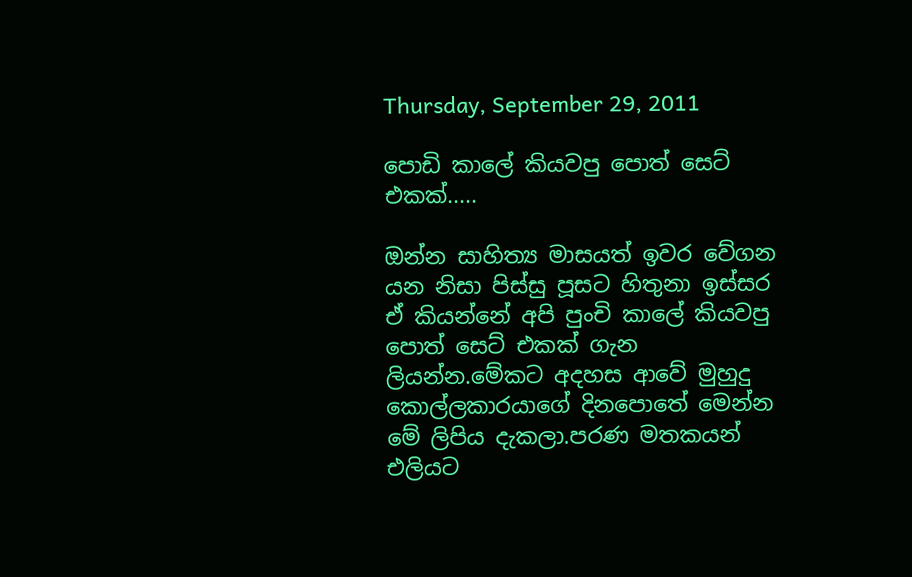Thursday, September 29, 2011

පොඩි කාලේ කියවපු පොත් සෙට් එකක්.....

ඔන්න සාහිත්‍ය මාසයත් ඉවර වේගන යන නිසා පිස්සු පූසට හිතුනා ඉස්සර ඒ කියන්නේ අපි පුංචි කාලේ කියවපු පොත් සෙට් එකක් ගැන ලියන්න.මේකට අදහස ආවේ මුහුදු කොල්ලකාරයාගේ දිනපොතේ මෙන්න මේ ලිපිය දැකලා.පරණ මතකයන් එලියට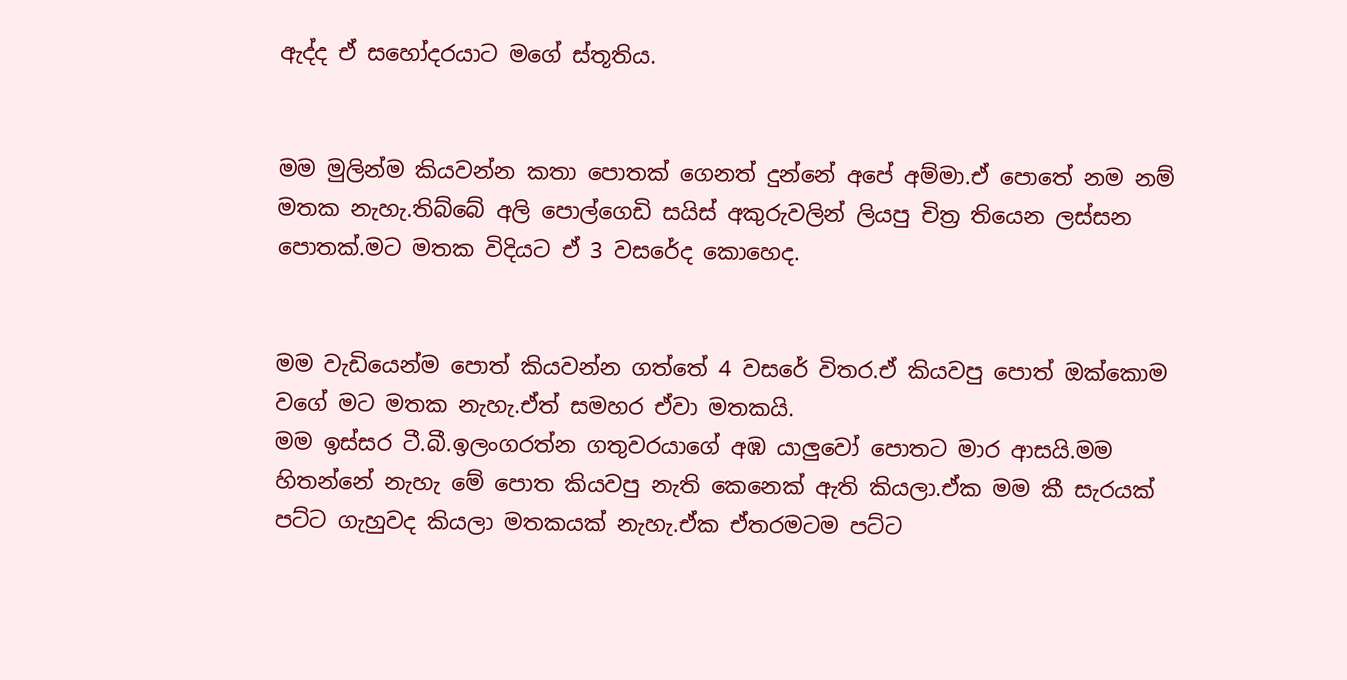ඇද්ද ඒ සහෝදරයාට මගේ ස්තූතිය.


මම මුලින්ම කියවන්න කතා පොතක් ගෙනත් දුන්නේ අපේ අම්මා.ඒ පොතේ නම නම් මතක නැහැ.තිබ්බේ අලි පොල්ගෙඩි සයිස් අකුරුවලින් ලියපු චිත්‍ර තියෙන ලස්සන පොතක්.මට මතක විදියට ඒ 3 වසරේද කොහෙද.


මම වැඩියෙන්ම පොත් කියවන්න ගත්තේ 4 වසරේ විතර.ඒ කියවපු පොත් ඔක්කොම වගේ මට මතක නැහැ.ඒත් සමහර ඒවා මතකයි.
මම ඉස්සර ටී.බී.ඉලංගරත්න ගතුවරයාගේ අඹ යාලුවෝ පොතට මාර ආසයි.මම හිතන්නේ නැහැ මේ පොත කියවපු නැති කෙනෙක් ඇති කියලා.ඒක මම කී සැරයක් පට්ට ගැහුවද කියලා මතකයක් නැහැ.ඒක ඒතරමටම පට්ට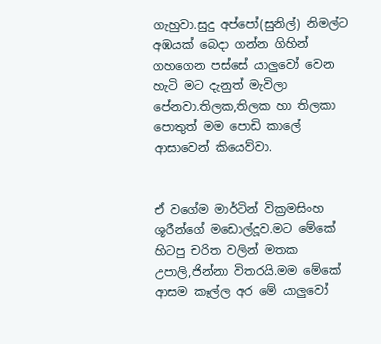ගැහුවා.සුදු අප්පෝ(සුනිල්) නිමල්ට අඹයක් බෙදා ගන්න ගිහින් ගහගෙන පස්සේ යාලුවෝ වෙන හැටි මට දැනුත් මැවිලා පේනවා.තිලක,තිලක හා තිලකා පොතුත් මම පොඩි කාලේ ආසාවෙන් කියෙව්වා.


ඒ වගේම මාර්ටින් වික්‍රමසිංහ ශූරීන්ගේ මඩොල්දූව.මට මේකේ හිටපු චරිත වලින් මතක උපාලි,ජින්නා විතරයි.මම මේකේ ආසම කෑල්ල අර මේ යාලුවෝ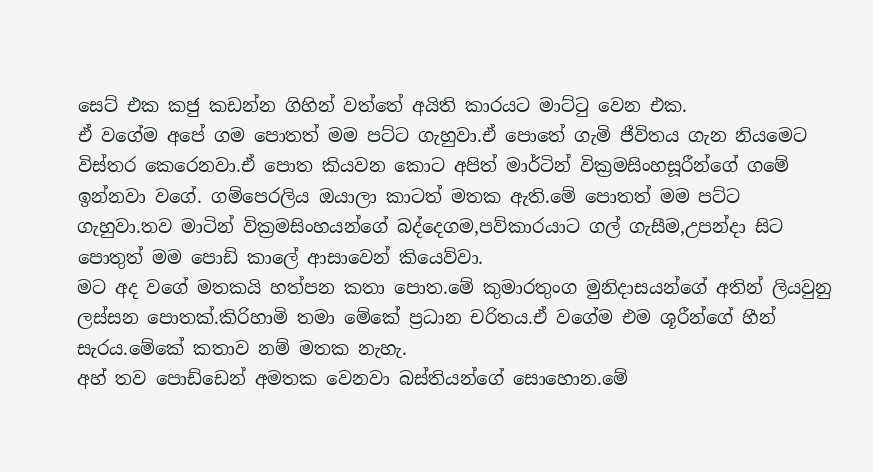සෙට් එක කජු කඩන්න ගිහින් වත්තේ අයිති කාරයට මාට්‍ටු වෙන එක.
ඒ වගේම අපේ ගම පොතත් මම පට්ට ගැහුවා.ඒ පොතේ ගැමි ජීවිතය ගැන නියමෙට විස්තර කෙරෙනවා.ඒ පොත කියවන කොට අපිත් මාර්ටින් වික්‍රමසිංහසූරීන්ගේ ගමේ ඉන්නවා වගේ. ගම්පෙරලිය ඔයාලා කාටත් මතක ඇති.මේ පොතත් මම පට්ට ගැහුවා.තව මාටින් වික්‍රමසිංහයන්ගේ බද්දෙගම,පව්කාරයාට ගල් ගැසීම,උපන්දා සිට පොතුත් මම පොඩි කාලේ ආසාවෙන් කියෙව්වා.
මට අද වගේ මතකයි හත්පන කතා පොත.මේ කුමාරතුංග මුනිදාසයන්ගේ අතින් ලියවුනු ලස්සන පොතක්.කිරිහාමි තමා මේකේ ප්‍රධාන චරිතය.ඒ වගේම එම ශූරීන්ගේ හීන් සැරය.මේකේ කතාව නම් මතක නැහැ.
අහ් තව පොඩ්ඩෙන් අමතක වෙනවා බස්තියන්ගේ සොහොන.මේ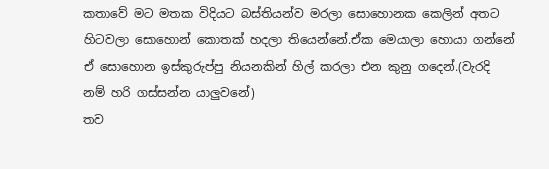කතාවේ මට මතක විදියට බස්තියන්ව මරලා සොහොනක කෙලින් අතට හිටවලා සොහොන් කොතක් හදලා තියෙන්නේ.ඒක මෙයාලා හොයා ගන්නේ ඒ සොහොන ඉස්කුරුප්පු නියනකින් හිල් කරලා එන කුනු ගදෙන්.(වැරදි නම් හරි ගස්සන්න යාලුවනේ)
තව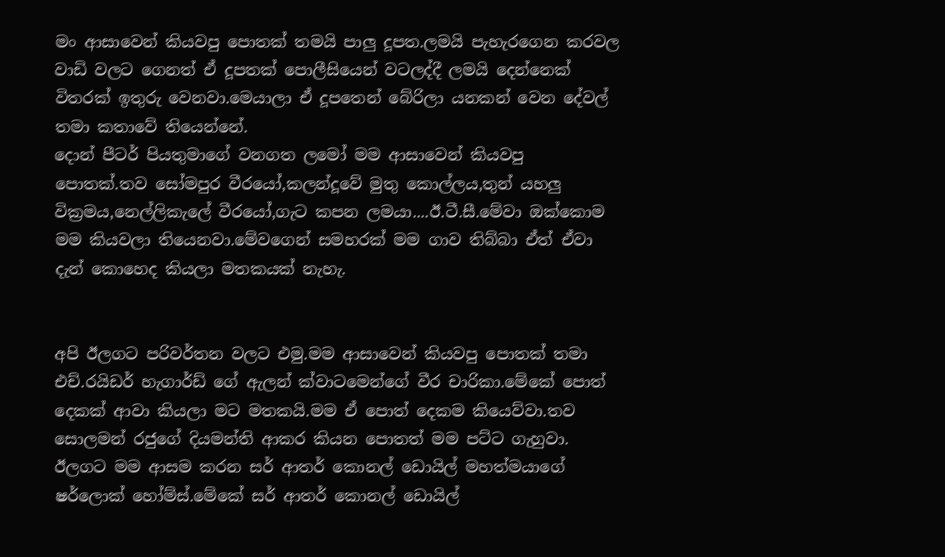මං ආසාවෙන් කියවපු පොතක් තමයි පාලු දූපත.ලමයි පැහැරගෙන කරවල වාඩි වලට ගෙනත් ඒ දූපතක් පොලීසියෙන් වටලද්දී ලමයි දෙන්නෙක් විතරක් ඉතුරු වෙනවා.මෙයාලා ඒ දූපතෙන් බේරිලා යනකන් වෙන දේවල් තමා කතාවේ තියෙන්නේ.
දොන් පීටර් පියතුමාගේ වනගත ලමෝ මම ආසාවෙන් කියවපු පොතක්.තව සෝමපුර වීරයෝ,කලන්දූවේ මුතු කොල්ලය,තුන් යහලු වික්‍රමය,නෙල්ලිකැලේ වීරයෝ,ගැට කපන ලමයා....ඊ.ටී.සී.මේවා ඔක්කොම මම කියවලා තියෙනවා.මේවගෙන් සමහරක් මම ගාව තිබ්බා ඒත් ඒවා දැන් කොහෙද කියලා මතකයක් නැහැ.


අපි ඊලගට පරිවර්තන වලට එමු.මම ආසාවෙන් කියවපු පොතක් තමා එච්.රයිඩර් හැගාර්ඩ් ගේ ඇලන් ක්වාටමෙන්ගේ වීර චාරිකා.මේකේ පොත් දෙකක් ආවා කියලා මට මතකයි.මම ඒ පොත් දෙකම කියෙව්වා.තව සොලමන් රජුගේ දියමන්ති ආකර කියන පොතත් මම පට්ට ගැහුවා.
ඊලගට මම ආසම කරන සර් ආතර් කොනල් ඩොයිල් මහත්මයාගේ ෂර්ලොක් හෝම්ස්.මේකේ සර් ආතර් කොනල් ඩොයිල්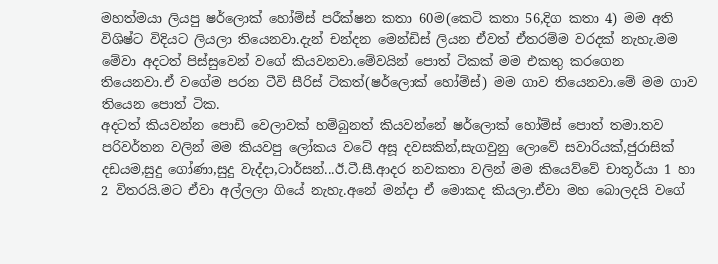මහත්මයා ලියපු ෂර්ලොක් හෝම්ස් පරීක්ෂන කතා 60ම(කෙටි කතා 56,දිග කතා 4) මම අති විශිෂ්ට විදියට ලියලා තියෙනවා.දැන් චන්දන මෙන්ඩිස් ලියන ඒවත් ඒතරම්ම වරදක් නැහැ.මම මේවා අදටත් පිස්සුවෙන් වගේ කියවනවා.මේවයින් පොත් ටිකක් මම එකතු කරගෙන තියෙනවා.ඒ වගේම පරන ටීවි සීරිස් ටිකත්(ෂර්ලොක් හෝම්ස්) මම ගාව තියෙනවා.මේ මම ගාව තියෙන පොත් ටික.
අදටත් කියවන්න පොඩි වෙලාවක් හම්බුනත් කියවන්නේ ෂර්ලොක් හෝම්ස් පොත් තමා.තව පරිවර්තන වලින් මම කියවපු ලෝකය වටේ අසූ දවසකින්,සැගවුනු ලොවේ සවාරියක්,ජුරාසික් දඩයම,සුදු ගෝණා,සුදු වැද්දා,ටාර්සන්...ඊ.ටී.සී.ආදර නවකතා වලින් මම කියෙව්වේ චාතූර්යා 1 හා 2 විතරයි.මට ඒවා අල්ලලා ගියේ නැහැ.අනේ මන්දා ඒ මොකද කියලා.ඒවා මහ බොලදයි වගේ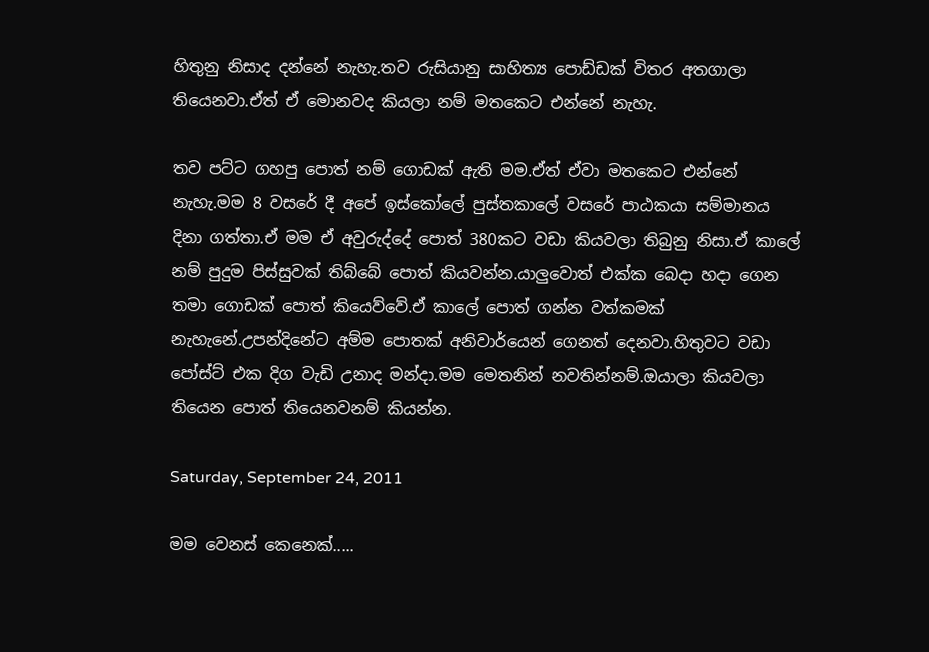හිතුනු නිසාද දන්නේ නැහැ.තව රුසියානු සාහිත්‍ය පොඩ්ඩක් විතර අතගාලා තියෙනවා.ඒත් ඒ මොනවද කියලා නම් මතකෙට එන්නේ නැහැ.

තව පට්ට ගහපු පොත් නම් ගොඩක් ඇති මම.ඒත් ඒවා මතකෙට එන්නේ නැහැ.මම 8 වසරේ දී අපේ ඉස්කෝලේ පුස්තකාලේ වසරේ පාඨකයා සම්මානය දිනා ගත්තා.ඒ මම ඒ අවුරුද්දේ පොත් 380කට වඩා කියවලා තිබුනු නිසා.ඒ කාලේ නම් පුදුම පිස්සුවක් තිබ්බේ පොත් කියවන්න.යාලුවොත් එක්ක බෙදා හදා ගෙන තමා ගොඩක් පොත් කියෙව්වේ.ඒ කාලේ පොත් ගන්න වත්කමක් නැහැනේ.උපන්දිනේට අම්ම පොතක් අනිවාර්යෙන් ගෙනත් දෙනවා.හිතුවට වඩා පෝස්ට් එක දිග වැඩි උනාද මන්දා.මම මෙතනින් නවතින්නම්.ඔයාලා කියවලා තියෙන පොත් තියෙනවනම් කියන්න.

Saturday, September 24, 2011

මම වෙනස් කෙනෙක්.....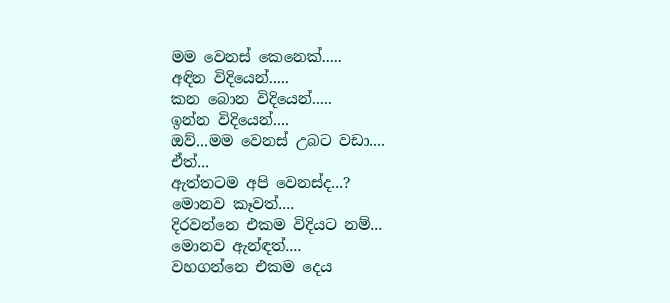මම වෙනස් කෙනෙක්.....
අඳින විදියෙන්.....
කන බොන විදියෙන්.....
ඉන්න විදියෙන්....
ඔව්...මම වෙනස් උබට වඩා....
ඒත්...
ඇත්තටම අපි වෙනස්ද...?
මොනව කෑවත්....
දිරවන්නෙ එකම විදියට නම්...
මොනව ඇන්ඳත්....
වහගන්නෙ එකම දෙය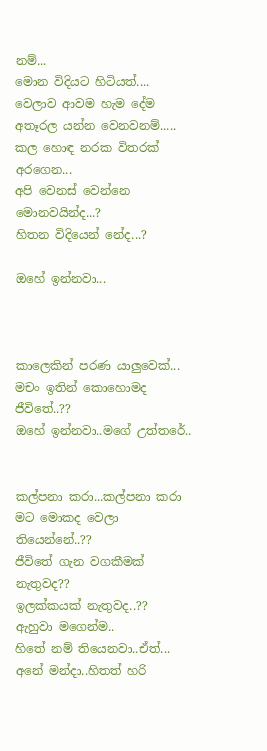නම්...
මොන විදියට හිටියත්....
වෙලාව ආවම හැම දේම අතෑරල යන්න වෙනවනම්.....
කල හොඳ නරක විතරක් අරගෙන...
අපි වෙනස් වෙන්නෙ මොනවයින්ද...?
හිතන විදියෙන් නේද...?

ඔහේ ඉන්නවා...



කාලෙකින් පරණ යාලුවෙක්...
මචං ඉතින් කොහොමද ජීවිතේ..??
ඔහේ ඉන්නවා..මගේ උත්තරේ..


කල්පනා කරා...කල්පනා කරා
මට මොකද වෙලා තියෙන්නේ..??
ජීවිතේ ගැන වගකීමක් නැතුවද??
ඉලක්කයක් නැතුවද..??
ඇහුවා මගෙන්ම..
හිතේ නම් තියෙනවා..ඒත්...
අනේ මන්දා..හිතත් හරි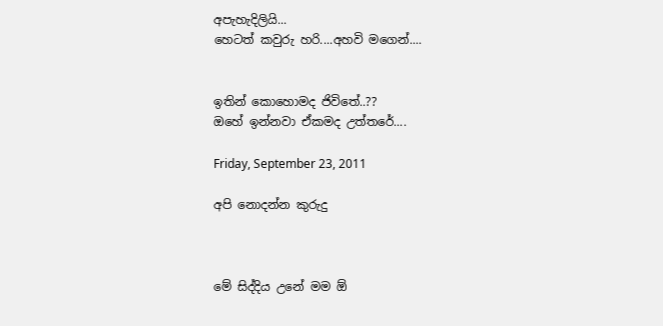අපැහැදිලියි...
හෙටත් කවුරු හරි....අහවි මගෙන්....


ඉතින් කොහොමද ජිවිතේ..??
ඔහේ ඉන්නවා ඒකමද උත්තරේ....

Friday, September 23, 2011

අපි නොදන්න කුරුදු



මේ සිද්දිය උනේ මම ඕ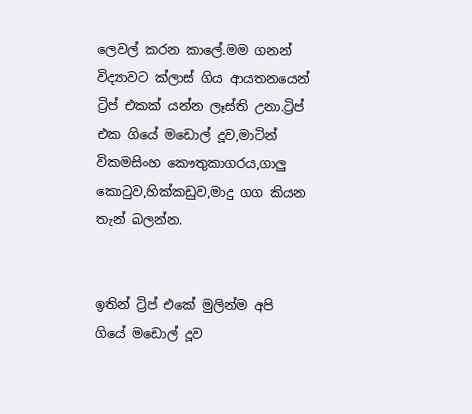ලෙවල් කරන කාලේ.මම ගනන් විද්‍යාවට ක්ලාස් ගිය ආයතනයෙන් ට්‍රිප් එකක් යන්න ලෑස්ති උනා.ට්‍රිප් එක ගියේ මඩොල් දූව,මාටින් විකමසිංහ කෞතුකාගරය,ගාලු කො‍ටුව,හික්කඩුව,මාදු ගග කියන තැන් බලන්න.


ඉතින් ට්‍රිප් එකේ මුලින්ම අපි ගියේ මඩොල් දූව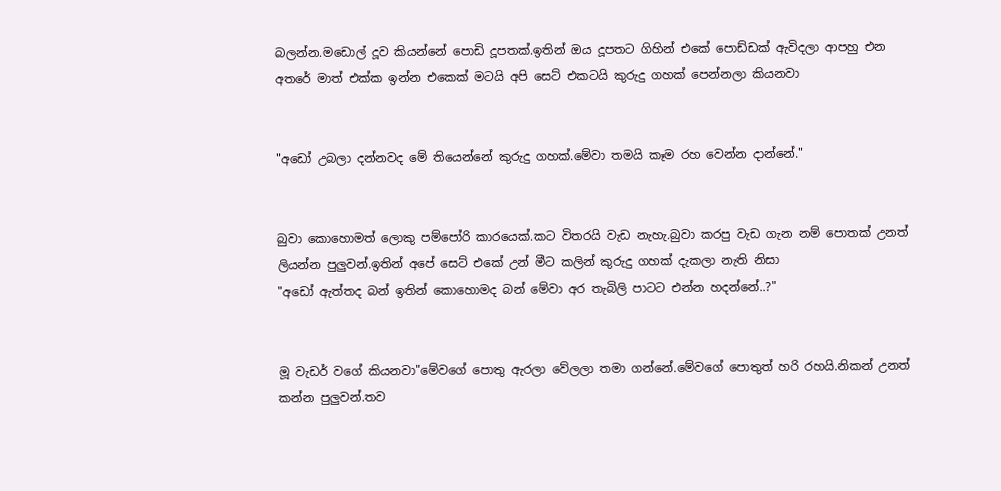බලන්න.මඩොල් දූව කියන්නේ පොඩි දූපතක්.ඉතින් ඔය දූපතට ගිහින් එකේ පොඩ්ඩක් ඇවිදලා ආපහු එන අතරේ මාත් එක්ක ඉන්න එකෙක් මටයි අපි සෙට් එකටයි කුරුදු ගහක් පෙන්නලා කියනවා


"අඩෝ උබලා දන්නවද මේ තියෙන්නේ කුරුදු ගහක්.මේවා තමයි කෑම රහ වෙන්න දාන්නේ."


බුවා කොහොමත් ලොකු පම්පෝරි කාරයෙක්.කට විතරයි වැඩ නැහැ.බුවා කරපු වැඩ ගැන නම් පොතක් උනත් ලියන්න පුලුවන්.ඉතින් අපේ සෙට් එකේ උන් මීට කලින් කුරුදු ගහක් දැකලා නැති නිසා
"අඩෝ ඇත්තද බන් ඉතින් කොහොමද බන් මේවා අර තැබිලි පාටට එන්න හදන්නේ..?"


මූ වැඩර් වගේ කියනවා"මේවගේ පොතු ඇරලා වේලලා තමා ගන්නේ.මේවගේ පොතුත් හරි රහයි.නිකන් උනත් කන්න පුලුවන්.තව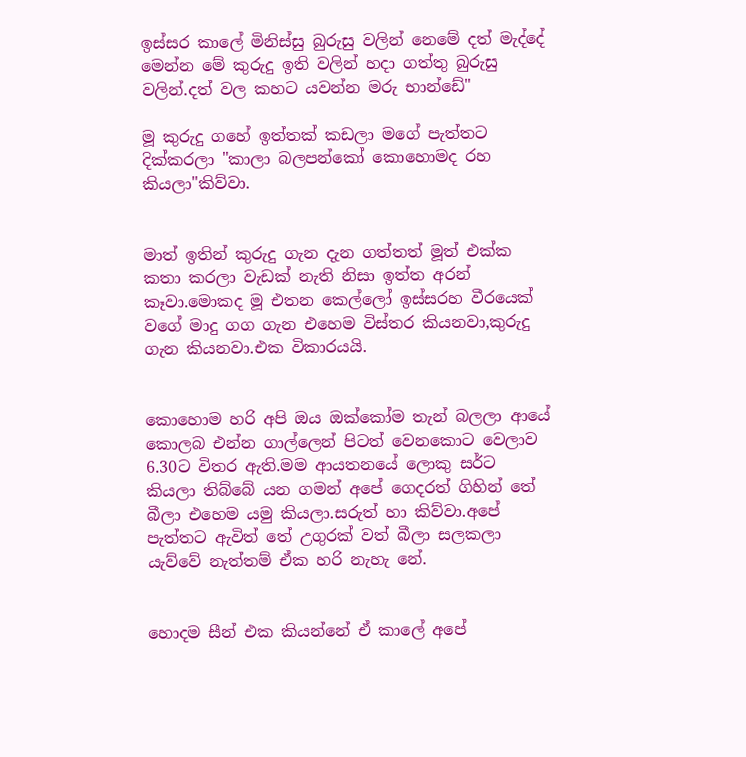ඉස්සර කාලේ මිනිස්සු බුරුසු වලින් නෙමේ දත් මැද්දේ මෙන්න මේ කුරුදු ඉති වලින් හදා ගත්තු බුරුසු වලින්.දත් වල කහට යවන්න මරු භාන්ඩේ"

මූ කුරුදු ගහේ ඉත්තක් කඩලා මගේ පැත්තට දික්කරලා "කාලා බලපන්කෝ කොහොමද රහ කියලා"කිව්වා.


මාත් ඉතින් කුරුදු ගැන දැන ගත්තත් මූත් එක්ක කතා කරලා වැඩක් නැති නිසා ඉත්ත අරන් කෑවා.මොකද මූ එතන කෙල්ලෝ ඉස්සරහ වීරයෙක් වගේ මාදු ගග ගැන එහෙම විස්තර කියනවා,කුරුදු ගැන කියනවා.එක විකාරයයි.


කොහොම හරි අපි ඔය ඔක්කෝම තැන් බලලා ආයේ කොලබ එන්න ගාල්ලෙන් පිටත් වෙනකොට වෙලාව 6.30ට විතර ඇති.මම ආයතනයේ ලොකු සර්ට කියලා තිබ්බේ යන ගමන් අපේ ගෙදරත් ගිහින් තේ බීලා එහෙම යමු කියලා.සරුත් හා කිව්වා.අපේ පැත්තට ඇවිත් තේ උගුරක් වත් බීලා සලකලා යැව්වේ නැත්තම් ඒක හරි නැහැ නේ.


හොදම සීන් එක කියන්නේ ඒ කාලේ අපේ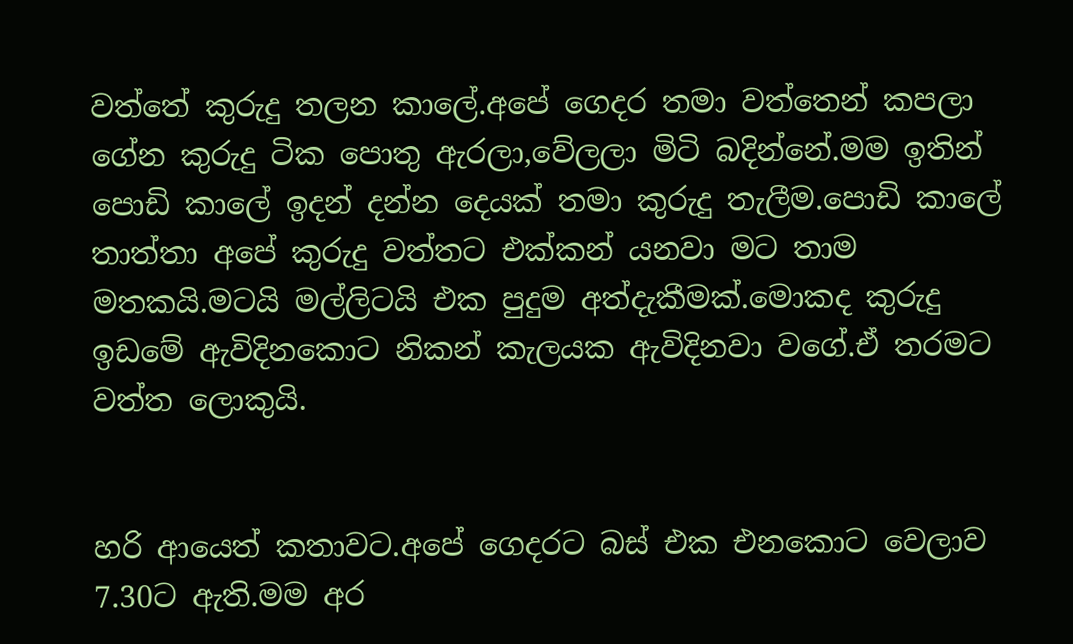වත්තේ කුරුදු තලන කාලේ.අපේ ගෙදර තමා වත්තෙන් කපලා ගේන කුරුදු ටික පොතු ඇරලා,වේලලා මිටි බදින්නේ.මම ඉතින් පොඩි කාලේ ඉදන් දන්න දෙයක් තමා කුරුදු තැලීම.පොඩි කාලේ තාත්තා අපේ කුරුදු වත්තට එක්කන් යනවා මට තාම මතකයි.මටයි මල්ලිටයි එක පුදුම අත්දැකීමක්.මොකද කුරුදු ඉඩමේ ඇවිදිනකොට නිකන් කැලයක ඇවිදිනවා වගේ.ඒ තරමට වත්ත ලොකුයි.


හරි ආයෙත් කතාවට.අපේ ගෙදරට බස් එක එනකොට වෙලාව 7.30ට ඇති.මම අර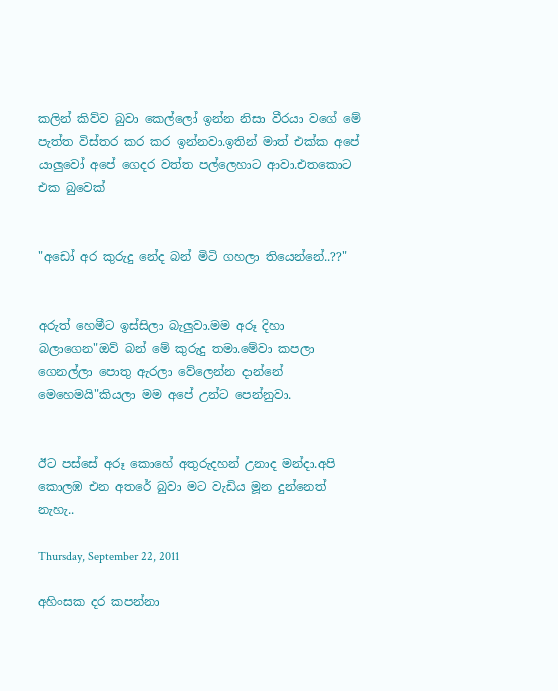කලින් කිව්ව බුවා කෙල්ලෝ ඉන්න නිසා වීරයා වගේ මේ පැත්ත විස්තර කර කර ඉන්නවා.ඉතින් මාත් එක්ක අපේ යාලුවෝ අපේ ගෙදර වත්ත පල්ලෙහාට ආවා.එතකොට එක බුවෙක්


"අඩෝ අර කුරුදු නේද බන් මිටි ගහලා තියෙන්නේ..??"


අරුත් හෙමීට ඉස්සිලා බැලුවා.මම අරූ දිහා බලාගෙන"ඔව් බන් මේ කුරුදු තමා.මේවා කපලා ගෙනල්ලා පොතු ඇරලා වේලෙන්න දාන්නේ මෙහෙමයි"කියලා මම අපේ උන්ට පෙන්නුවා.


ඊට පස්සේ අරූ කොහේ අතුරුදහන් උනාද මන්දා.අපි කොලඹ එන අතරේ බුවා මට වැඩිය මූන දුන්නෙත් නැහැ..

Thursday, September 22, 2011

අහිංසක දර කපන්නා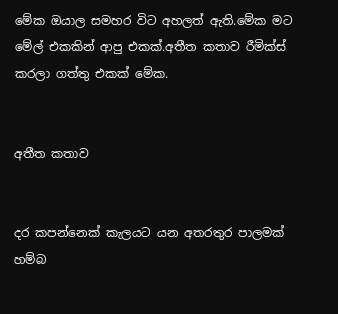මේක ඔයාල සමහර විට අහලත් ඇති.මේක මට මේල් එකකින් ආපු එකක්.අතීත කතාව රීමික්ස් කරලා ගත්තු එකක් මේක.


අතීත කතාව


දර කපන්නෙක් කැලයට යන අතරතුර පාලමක් හම්බ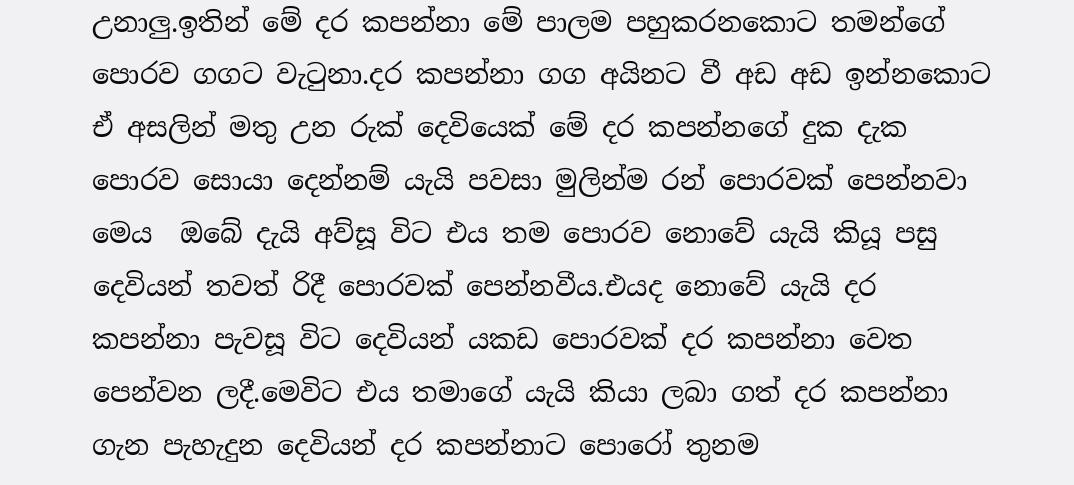උනාලු.ඉතින් මේ දර කපන්නා මේ පාලම පහුකරනකොට තමන්ගේ පොරව ගගට වැ‍ටුනා.දර කපන්නා ගග අයිනට වී අඩ අඩ ඉන්නකොට ඒ අසලින් මතු උන රුක් දෙවියෙක් මේ දර කපන්නගේ දුක දැක පොරව සොයා දෙන්නම් යැයි පවසා මුලින්ම රන් පොරවක් පෙන්නවා මෙය  ඔබේ දැයි අව්සූ විට එය තම පොරව නොවේ යැයි කියූ පසු දෙවියන් තවත් රිදී පොරවක් පෙන්නවීය.එයද නොවේ යැයි දර කපන්නා පැවසූ විට දෙවියන් යකඩ පොරවක් දර කපන්නා වෙත පෙන්වන ලදී.මෙවිට එය තමාගේ යැයි කියා ලබා ගත් දර කපන්නා ගැන පැහැදුන දෙවියන් දර කපන්නාට පොරෝ තුනම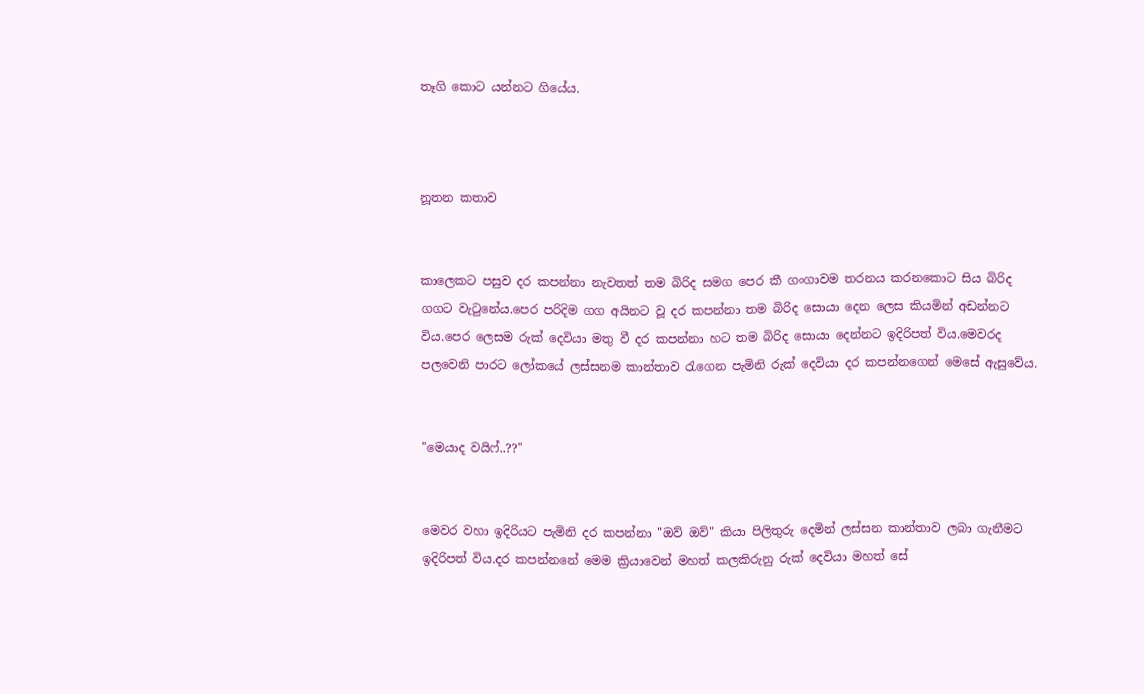තෑගි කොට යන්නට ගියේය.



නූතන කතාව


කාලෙකට පසුව දර කපන්නා නැවතත් තම බිරිද සමග පෙර කී ගංගාවම තරනය කරනකොට සිය බිරිද ගගට වැ‍ටුනේය.පෙර පරිදිම ගග අයිනට වූ දර කපන්නා තම බිරිද සොයා දෙන ලෙස කියමින් අඩන්නට විය.පෙර ලෙසම රුක් දෙවියා මතු වී දර කපන්නා හට තම බිරිද සොයා දෙන්නට ඉදිරිපත් විය.මෙවරද පලවෙනි පාරට ලෝකයේ ලස්සනම කාන්තාව ‍රැගෙන පැමිනි රුක් දෙවියා දර කපන්නගෙන් මෙසේ ඇසුවේය.


"මෙයාද වයිෆ්..??"


මෙවර වහා ඉදිරියට පැමිනි දර කපන්නා "ඔව් ඔව්" කියා පිලිතුරු දෙමින් ලස්සන කාන්තාව ලබා ගැනීමට ඉදිරිපත් විය.දර කපන්නනේ මෙම ක්‍රියාවෙන් මහත් කලකිරුනු රුක් දෙවියා මහත් සේ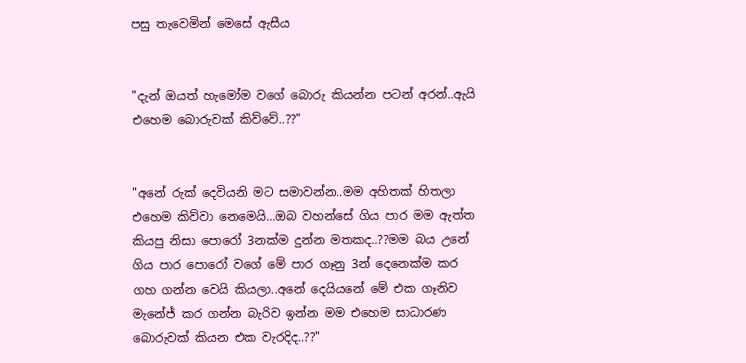පසු තැවෙමින් මෙසේ ඇසීය


"දැන් ඔයත් හැමෝම වගේ බොරු කියන්න පටන් අරන්..ඇයි එහෙම බොරුවක් කිව්වේ..??"


"අනේ රුක් දෙවියනි මට සමාවන්න..මම අහිතක් හිතලා එහෙම කිව්වා නෙමෙයි...ඔබ වහන්සේ ගිය පාර මම ඇත්ත කියපු නිසා පොරෝ 3නක්ම දුන්න මතකද..??මම බය උනේ ගිය පාර පොරෝ වගේ මේ පාර ගෑනු 3න් දෙනෙක්ම කර ගහ ගන්න වෙයි කියලා..අනේ දෙයියනේ මේ එක ගෑනිව මැනේජ් කර ගන්න බැරිව ඉන්න මම එහෙම සාධාරණ බොරුවක් කියන එක වැරදිද..??"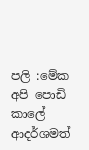පලි :මේක අපි පොඩි කාලේ ආදර්ශමත්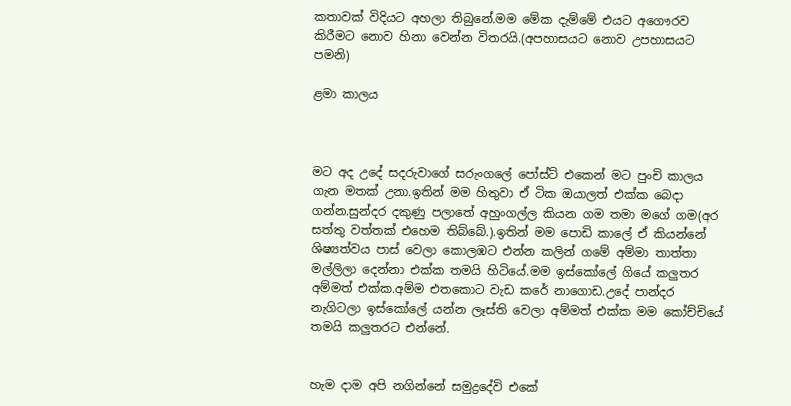කතාවක් විදියට අහලා තිබුනේ.මම මේක දැම්මේ එයට අගෞරව කිරීමට නොව හිනා වෙන්න විතරයි.(අපහාසයට නොව උපහාසයට පමනි)

ළමා කාලය



මට අද උදේ සදරුවාගේ සරුංගලේ පෝස්ට් එකෙන් මට පුංචි කාලය ගැන මතක් උනා.ඉතින් මම හිතුවා ඒ ටික ඔයාලත් එක්ක බෙදා ගන්න.සුන්දර දකුණු පලාතේ අහුංගල්ල කියන ගම තමා මගේ ගම(අර සත්තු වත්තක් එහෙම තිබ්බේ.).ඉතින් මම පොඩි කාලේ ඒ කියන්නේ ශිෂ්‍යත්වය පාස් වෙලා කොලඹට එන්න කලින් ගමේ අම්මා තාත්තා මල්ලිලා දෙන්නා එක්ක තමයි හිටියේ.මම ඉස්කෝලේ ගියේ කලුතර අම්මත් එක්ක.අම්ම එතකොට වැඩ කරේ නාගොඩ.උදේ පාන්දර නැගිටලා ඉස්කෝලේ යන්න ලෑස්ති වෙලා අම්මත් එක්ක මම කෝච්චියේ තමයි කලුතරට එන්නේ.


හැම දාම අපි නගින්නේ සමුද්‍රදේවි එකේ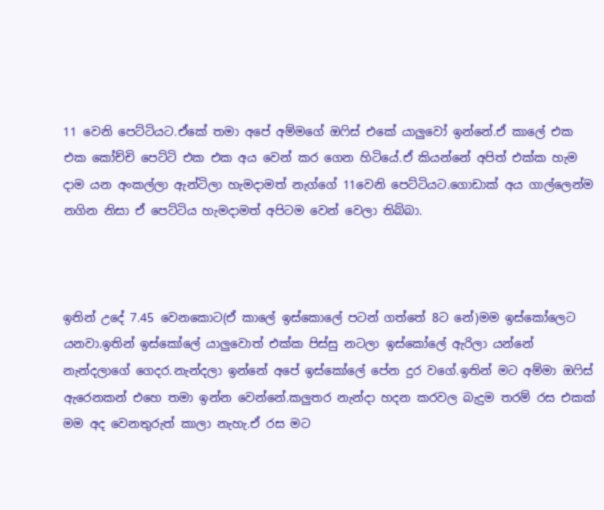11 වෙනි පෙට්ටියට.ඒකේ තමා අපේ අම්මගේ ඔ‍ෆිස් එකේ යාලුවෝ ඉන්නේ.ඒ කාලේ එක එක කෝච්චි පෙට්ටි එක එක අය වෙන් කර ගෙන හිටියේ.ඒ කියන්නේ අපිත් එක්ක හැම දාම යන අංකල්ලා ඇන්ටිලා හැමදාමත් නැග්ගේ 11වෙනි පෙට්ටියට.ගොඩාක් අය ගාල්ලෙන්ම නගින නිසා ඒ පෙට්ටිය හැමදාමත් අපිටම වෙන් වෙලා තිබ්බා.



ඉතින් උදේ 7.45 වෙනකොට(ඒ කාලේ ඉස්කොලේ පටන් ගත්තේ 8ට නේ)මම ඉස්කෝලෙට යනවා.ඉතින් ඉස්කෝලේ යාලුවොත් එක්ක පිස්සු නටලා ඉස්කෝලේ ඇරිලා යන්නේ නැන්දලාගේ ගෙදර.නැන්දලා ඉන්නේ අපේ ඉස්කෝලේ පේන දුර වගේ.ඉතින් මට අම්මා ඔ‍ෆිස් ඇරෙනකන් එහෙ තමා ඉන්න වෙන්නේ.කලුතර නැන්දා හදන කරවල බැදුම තරම් රස එකක් මම අද වෙනතුරුත් කාලා නැහැ.ඒ රස මට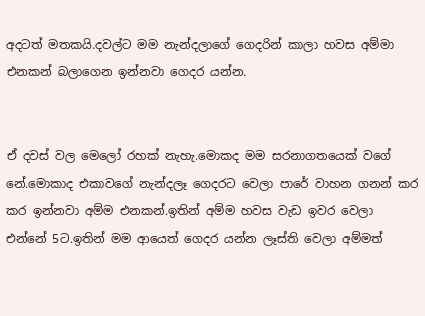අදටත් මතකයි.දවල්ට මම නැන්දලාගේ ගෙදරින් කාලා හවස අම්මා එනකන් බලාගෙන ඉන්නවා ගෙදර යන්න.


ඒ දවස් වල මෙලෝ රහක් නැහැ.මොකද මම සරනාගතයෙක් වගේ නේ.මොකාද එකාවගේ නැන්දලෑ ගෙදරට වෙලා පාරේ වාහන ගනන් කර කර ඉන්නවා අම්ම එනකන්.ඉතින් අම්ම හවස වැඩ ඉවර වෙලා එන්නේ 5ට.ඉතින් මම ආයෙත් ගෙදර යන්න ලෑස්ති වෙලා අම්මත්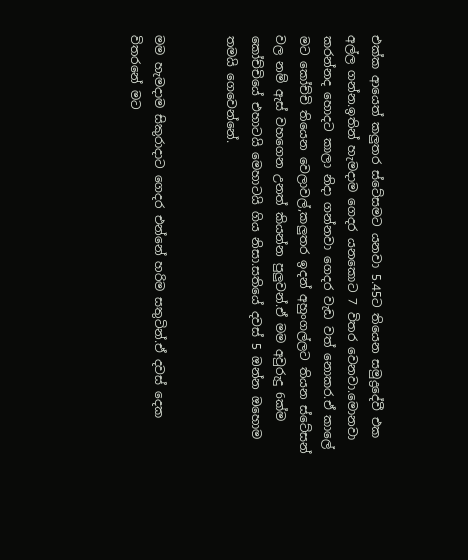එක්ක ආයෙත් කලුතර ස්ටේසමට යනවා 5.45ට තියෙන සමුද්‍රදේවී එක අල්ල ගන්න.ඉතින් හැමදාම ගෙදර යනකොට 7 විතර වෙනවා.මොනවා කරන්නද හොදට කාලා නිදා ගන්නවා ගෙදර වැඩ වත් නොකර.ඒ කාලේ මට කෝච්චි තියෙන වෙලාවල්,කලුතර ඉදන් අහුංගල්ලට තියන ස්ටේසන් වල නම් ඇස් වහගෙන උනත් කියන්න පුලුවන්.ඒ මම අවුරුදු 6ක්ම කෝච්චියේ එහාටයි මෙහාටයි ගිය නිසා.සතියේ දවස් 5 ඔන්න ඔහොම තමයි ගෙවෙන්නේ.


මම හැමදාම සිකුරාදාට ගෙදර එන්නේ හරිම සතුටින්.ඒ දවස් දෙක විතරනේ මට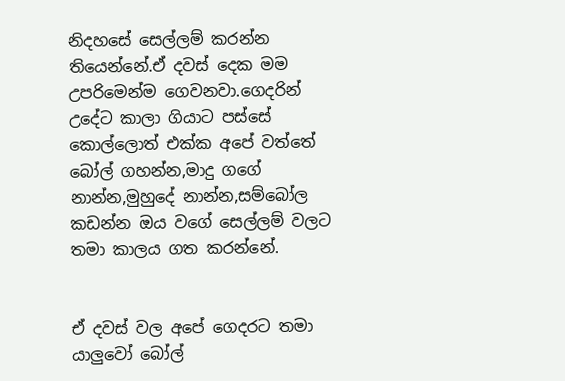නිදහසේ සෙල්ලම් කරන්න තියෙන්නේ.ඒ දවස් දෙක මම උපරිමෙන්ම ගෙවනවා.ගෙදරින් උදේට කාලා ගියාට පස්සේ කොල්ලොත් එක්ක අපේ වත්තේ බෝල් ගහන්න,මාදු ගගේ නාන්න,මුහුදේ නාන්න,සම්බෝල කඩන්න ඔය වගේ සෙල්ලම් වලට තමා කාලය ගත කරන්නේ.


ඒ දවස් වල අපේ ගෙදරට තමා යාලුවෝ බෝල්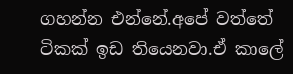ගහන්න එන්නේ.අපේ වත්තේ ටිකක් ඉඩ තියෙනවා.ඒ කාලේ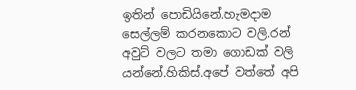ඉතින් පොඩියිනේ.හැමදාම සෙල්ලම් කරනකොට වලි.රන් අවුට් වලට තමා ගොඩක් වලි යන්නේ.හිකිස්.අපේ වත්තේ අපි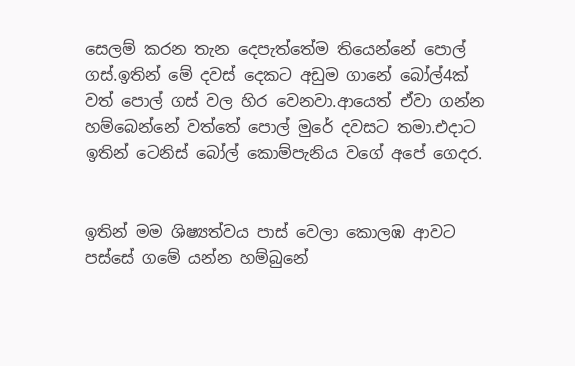සෙලම් කරන තැන දෙපැත්තේම තියෙන්නේ පොල් ගස්.ඉතින් මේ දවස් දෙකට අඩුම ගානේ බෝල්4ක් වත් පොල් ගස් වල හිර වෙනවා.ආයෙත් ඒවා ගන්න හම්බෙන්නේ වත්තේ පොල් මුරේ දවසට තමා.එදාට ඉතින් ටෙනිස් බෝල් කොම්පැනිය වගේ අපේ ගෙදර.


ඉතින් මම ශිෂ්‍යත්වය පාස් වෙලා කොලඹ ආවට පස්සේ ගමේ යන්න හම්බුනේ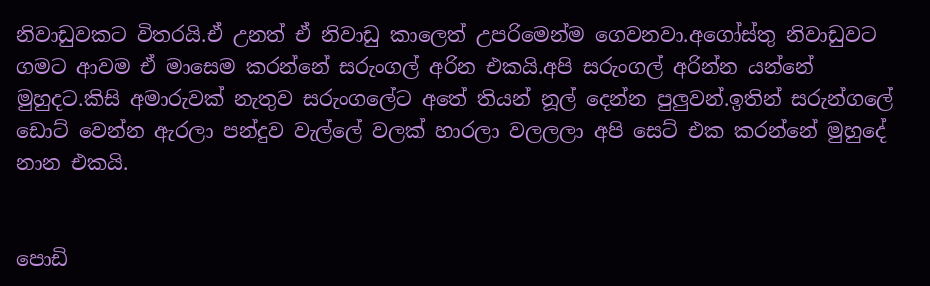නිවාඩුවකට විතරයි.ඒ උනත් ඒ නිවාඩු කාලෙත් උපරිමෙන්ම ගෙවනවා.අගෝස්තු නිවාඩුවට ගමට ආවම ඒ මාසෙම කරන්නේ සරුංගල් අරින එකයි.අපි සරුංගල් අරින්න යන්නේ මුහුදට.කිසි අමාරුවක් නැතුව සරුංගලේට අතේ තියන් නූල් දෙන්න පුලුවන්.ඉතින් සරුන්ගලේ ඩොට් වෙන්න ඇරලා පන්දුව වැල්ලේ වලක් හාරලා වලලලා අපි සෙට් එක කරන්නේ මුහුදේ නාන එකයි.


පොඩි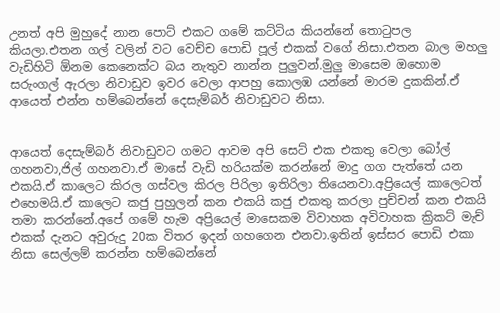උනත් අපි මුහුදේ නාන පොට් එකට ගමේ කට්ටිය කියන්නේ තො‍ටුපල කියලා.එතන ගල් වලින් වට වෙච්ච පොඩි පූල් එකක් වගේ නිසා.එතන බාල මහලු වැඩිහිටි ඕනම කෙනෙක්ට බය නැතුව නාන්න පුලුවන්.මුලු මාසෙම ඔහොම සරුංගල් ඇරලා නිවාඩුව ඉවර වෙලා ආපහු කොලඹ යන්නේ මාරම දුකකින්.ඒ ආයෙත් එන්න හම්බෙන්නේ දෙසැම්බර් නිවාඩුවට නිසා.


ආයෙත් දෙසැම්බර් නිවාඩුවට ගමට ආවම අපි සෙට් එක එකතු වෙලා බෝල් ගහනවා,ජිල් ගහනවා.ඒ මාසේ වැඩි හරියක්ම කරන්නේ මාදු ගග පැත්තේ යන එකයි.ඒ කාලෙට කිරල ගස්වල කිරල පිරිලා ඉතිරිලා තියෙනවා.අප්‍රියෙල් කාලෙටත් එහෙමයි.ඒ කාලෙට කජු පුහුලන් කන එකයි කජු එකතු කරලා පුච්චන් කන එකයි තමා කරන්නේ.අපේ ගමේ හැම අප්‍රියෙල් මාසෙකම විවාහක අවිවාහක ක්‍රිකට් මැච් එකක් දැනට අවුරුදු 20ක විතර ඉදන් ගහගෙන එනවා.ඉතින් ඉස්සර පොඩි එකා නිසා සෙල්ලම් කරන්න හම්බෙන්නේ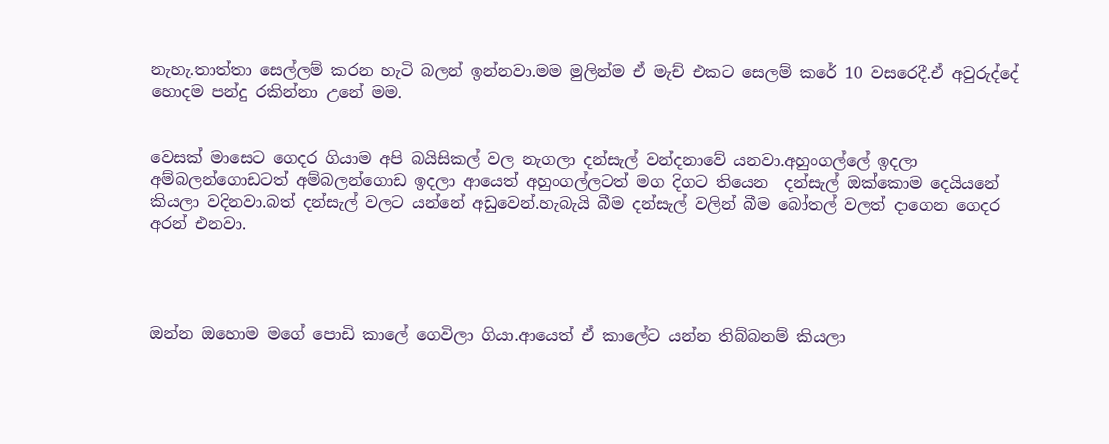නැහැ.තාත්තා සෙල්ලම් කරන හැටි බලන් ඉන්නවා.මම මුලින්ම ඒ මැච් එකට සෙලම් කරේ 10 වසරෙදී.ඒ අවුරුද්දේ හොදම පන්දු රකින්නා උනේ මම.


වෙසක් මාසෙට ගෙදර ගියාම අපි බයිසිකල් වල නැගලා දන්සැල් වන්දනාවේ යනවා.අහුංගල්ලේ ඉදලා අම්බලන්ගොඩටත් අම්බලන්ගොඩ ඉදලා ආයෙත් අහුංගල්ලටත් මග දිගට තියෙන  දන්සැල් ඔක්කොම දෙයියනේ කියලා වදිනවා.බත් දන්සැල් වලට යන්නේ අඩුවෙන්.හැබැයි බීම දන්සැල් වලින් බීම බෝතල් වලත් දාගෙන ගෙදර අරන් එනවා.




ඔන්න ඔහොම මගේ පොඩි කාලේ ගෙවිලා ගියා.ආයෙත් ඒ කාලේට යන්න තිබ්බනම් කියලා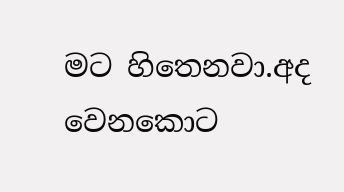මට හිතෙනවා.අද වෙනකොට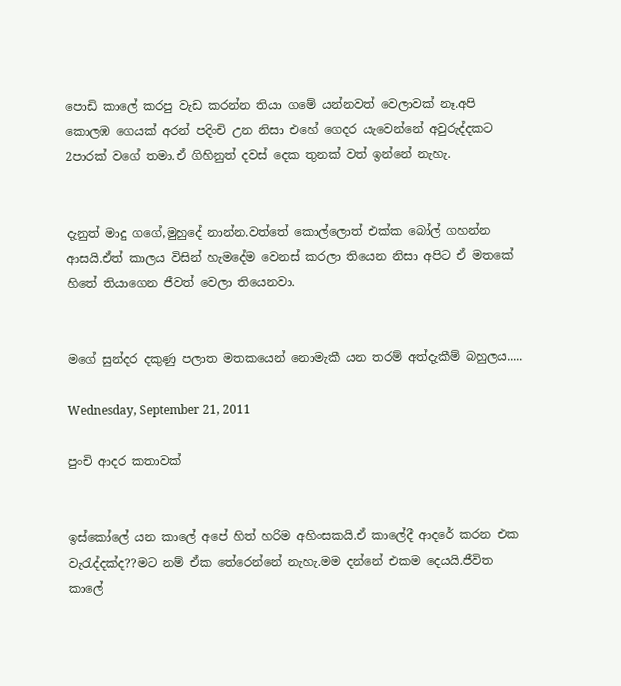පොඩි කාලේ කරපු වැඩ කරන්න තියා ගමේ යන්නවත් වෙලාවක් නෑ.අපි කොලඹ ගෙයක් අරන් පදිංචි උන නිසා එහේ ගෙදර යැවෙන්නේ අවුරුද්දකට 2පාරක් වගේ තමා.ඒ ගිහිනුත් දවස් දෙක තුනක් වත් ඉන්නේ නැහැ.


දැනුත් මාදු ගගේ,මුහුදේ නාන්න.වත්තේ කොල්ලොත් එක්ක බෝල් ගහන්න ආසයි.ඒත් කාලය විසින් හැමදේම වෙනස් කරලා තියෙන නිසා අපිට ඒ මතකේ හිතේ තියාගෙන ජීවත් වෙලා තියෙනවා.


මගේ සුන්දර දකුණු පලාත මතකයෙන් නොමැකී යන තරම් අත්දැකීම් බහුලය.....

Wednesday, September 21, 2011

පුංචි ආදර කතාවක්


ඉස්කෝලේ යන කාලේ අපේ හිත් හරිම අහිංසකයි.ඒ කාලේදී ආදරේ කරන එක වැ‍රැද්දක්ද??මට නම් ඒක තේරෙන්නේ නැහැ.මම දන්නේ එකම දෙයයි.ජීවිත කාලේ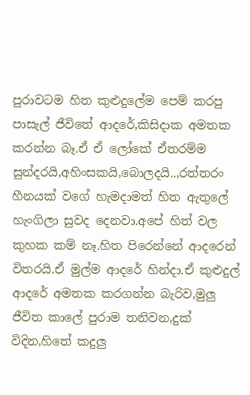පුරාවටම හිත කුළුදුලේම පෙම් කරපු පාසැල් ජීවිතේ ආදරේ,කිසිදාක අමතක කරන්න බෑ.ඒ ඒ ලෝකේ ඒතරම්ම සුන්දරයි,අහිංසකයි,බොලදයි..,රත්තරං හීනයක් වගේ හැමදාමත් හිත ඇතුලේ හැංගිලා සුවද දෙනවා.අපේ හිත් වල කුහක කම් නෑ.හිත පිරෙන්නේ ආදරෙන් විතරයි.ඒ මුල්ම ආදරේ හින්දා.ඒ කුළුදුල් ආදරේ අමතක කරගන්න බැරිව,මුලු ජීවිත කාලේ පුරාම තනිවන,දුක් විදින,හිතේ කදුලු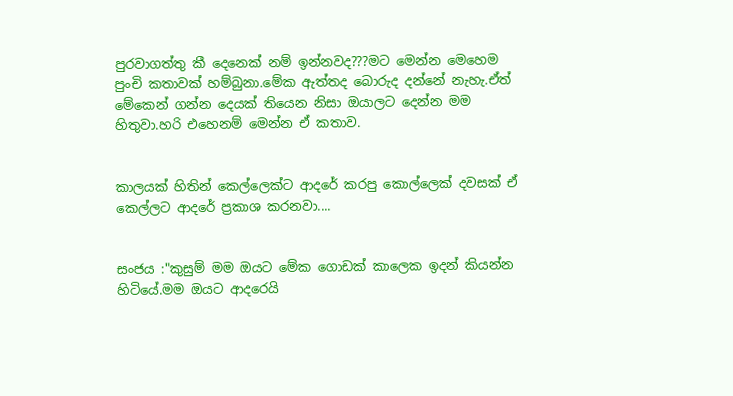පුරවාගත්තු කී දෙනෙක් නම් ඉන්නවද???මට මෙන්න මෙහෙම පුංචි කතාවක් හම්බුනා.මේක ඇත්තද බොරුද දන්නේ නැහැ.ඒත් මේකෙන් ගන්න දෙයක් තියෙන නිසා ඔයාලට දෙන්න මම හිතුවා.හරි එහෙනම් මෙන්න ඒ කතාව.


කාලයක් හිතින් කෙල්ලෙක්ට ආදරේ කරපු කොල්ලෙක් දවසක් ඒ කෙල්ලට ආදරේ ප්‍රකාශ කරනවා....


සංජය :"කුසුම් මම ඔයට මේක ගොඩක් කාලෙක ඉදන් කියන්න හිටියේ.මම ඔයට ආදරෙයි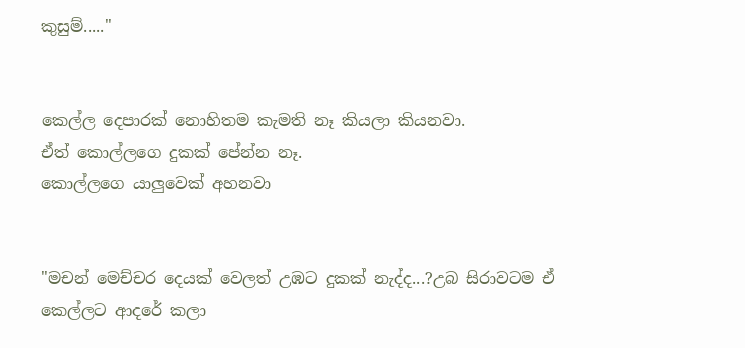කුසුම්....."


කෙල්ල දෙපාරක් නොහිතම කැමති නෑ කියලා කියනවා.
ඒත් කොල්ලගෙ දුකක් පේන්න නෑ.
කොල්ලගෙ යාලුවෙක් අහනවා


"මචන් මෙච්චර දෙයක් වෙලත් උඹට දුකක් නැද්ද...?උබ සිරාවටම ඒ කෙල්ලට ආදරේ කලා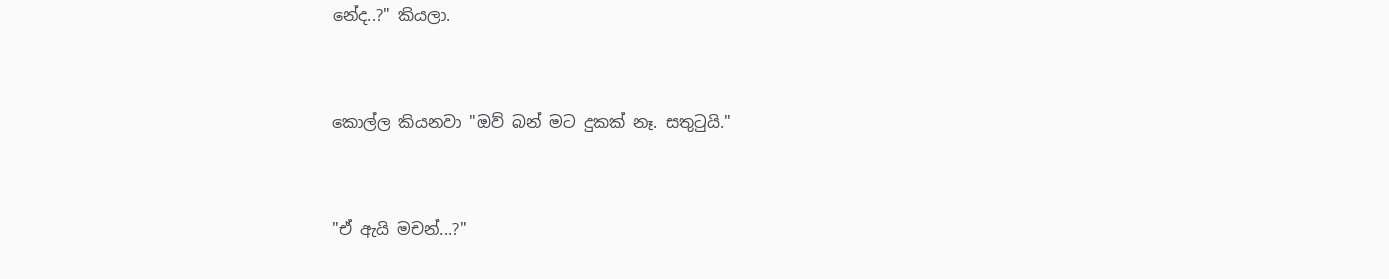නේද..?" කියලා.


කොල්ල කියනවා "ඔව් බන් මට දුකක් නෑ. සතුටුයි."


"ඒ ඇයි මචන්...?"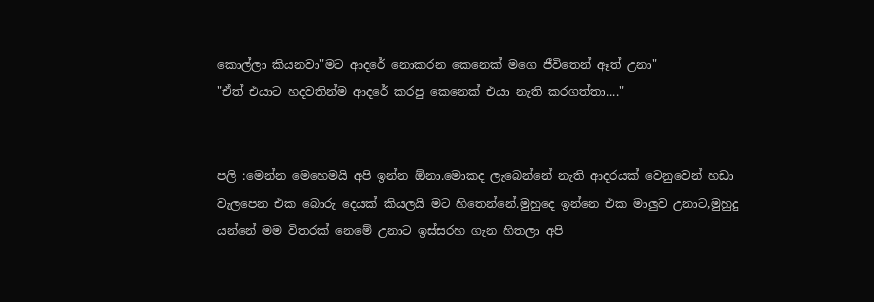කොල්ලා කියනවා"මට ආදරේ නොකරන කෙනෙක් මගෙ ජීවිතෙන් ඈත් උනා"
"ඒත් එයාට හදවතින්ම ආදරේ කරපු කෙනෙක් එයා නැති කරගත්තා...."


පලි :මෙන්න මෙහෙමයි අපි ඉන්න ඕනා.මොකද ලැබෙන්නේ නැති ආදරයක් වෙනුවෙන් හඩා වැලපෙන එක බොරු දෙයක් කියලයි මට හිතෙන්නේ.මුහුදෙ ඉන්නෙ එක මාලුව උනාට,මුහුදු යන්නේ මම විතරක් නෙමේ උනාට ඉස්සරහ ගැන හිතලා අපි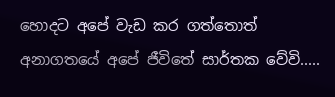හොදට අපේ වැඩ කර ගත්තොත් අනාගතයේ අපේ ජීවිතේ සාර්තක වේවි.....